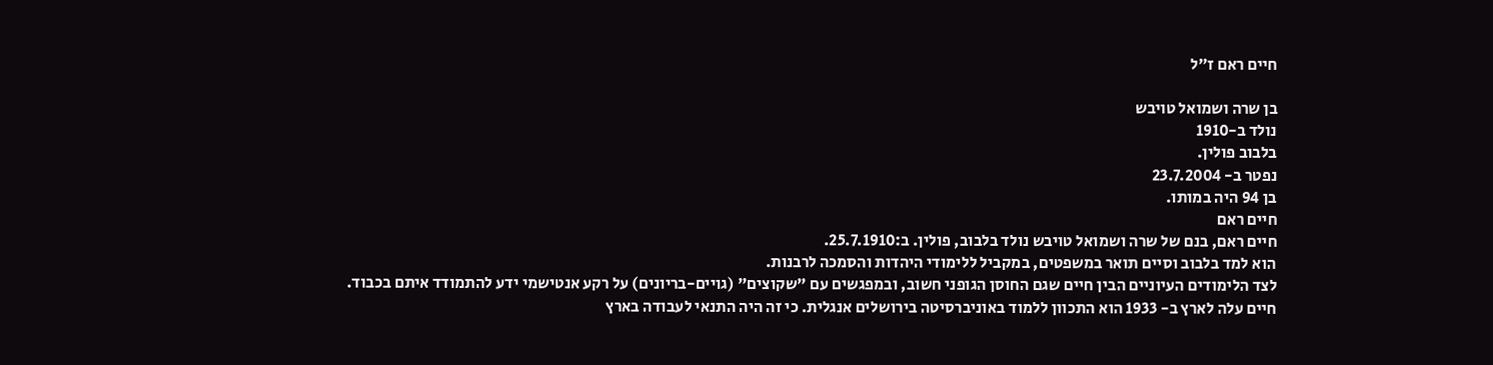חיים ראם ז״ל

בן שרה ושמואל טויבש
נולד ב-1910
בלבוב פולין.
נפטר ב- 23.7.2004
בן 94 היה במותו.
חיים ראם
חיים ראם, בנם של שרה ושמואל טויבש נולד בלבוב, פולין. ב:25.7.1910.
הוא למד בלבוב וסיים תואר במשפטים, במקביל ללימודי היהדות והסמכה לרבנות.
לצד הלימודים העיוניים הבין חיים שגם החוסן הגופני חשוב, ובמפגשים עם "שקוצים" (גויים-בריונים) על רקע אנטישמי ידע להתמודד איתם בכבוד.
חיים עלה לארץ ב- 1933 הוא התכוון ללמוד באוניברסיטה בירושלים אנגלית. כי זה היה התנאי לעבודה בארץ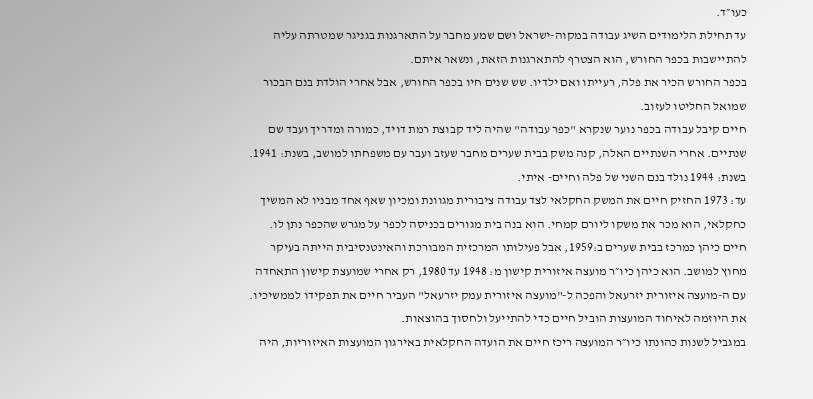כעו״ד.
עד תחילת הלימודים השיג עבודה במקוה-ישראל ושם שמע מחבר על התארגנות בגניגר שמטרתה עליה להתיישבות בכפר החורש, הוא הצטרף להתארגנות הזאת, ונשאר איתם.
בכפר החורש הכיר את פלה, רעייתו ואם ילדיו. שש שנים חיו בכפר החורש, אבל אחרי הולדת בנם הבכור שמואל החליטו לעזוב.
חיים קיבל עבודה בכפר נוער שנקרא "כפר עבודה" שהיה ליד קבוצת רמת דויד, כמורה ומדריך ועבד שם שנתיים. אחרי השנתיים האלה, קנה משק בבית שערים מחבר שעזב ועבר עם משפחתו למושב, בשנת: 1941.
בשנת: 1944 נולד בנם השני של פלה וחיים- איתי.
עד: 1973 החזיק חיים את המשק החקלאי לצד עבודה ציבורית מגוונת ומכיון שאף אחד מבניו לא המשיך כחקלאי, הוא מכר את משקו ליורם קמחי. הוא בנה בית מגורים בכניסה לכפר על מגרש שהכפר נתן לו.
חיים כיהן כמרכז בבית שערים ב:1959, אבל פעילותו המרכזית המבורכת והאינטנסיבית הייתה בעיקר מחוץ למושב. הוא כיהן כיו״ר מועצה איזורית קישון מ: 1948 עד 1980, רק אחרי שמועצת קישון התאחדה עם ה-מועצה איזורית יזרעאל והפכה ל-"מועצה איזורית עמק יזרעאל" העביר חיים את תפקידו לממשיכיו. את היוזמה לאיחוד המועצות הוביל חיים כדי להתייעל ולחסוך בהוצאות.
במגביל לשנות כהונתו כיו״ר המועצה ריכז חיים את הועדה החקלאית באירגון המועצות האיזוריות, היה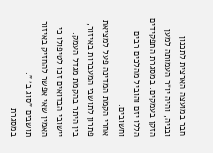חבר במועצה הארצית לתכנון ובניה, והיה יו״ר העמותה למען הזקן בעמקים. במסגרת התפקידים הללו יזם והוביל מהלכים רבים וחשובים.
אחרי הקמת המדינה פעל למציאת פתרון לתושבי המעברות באיזור, בין היתר בהקמת מגדל העמק.
יישובי הבדואים זכו לטיפולו כי האמין שאי אפשר להחזיק באיזור תושבים "סוג ב׳ ".
במסגרת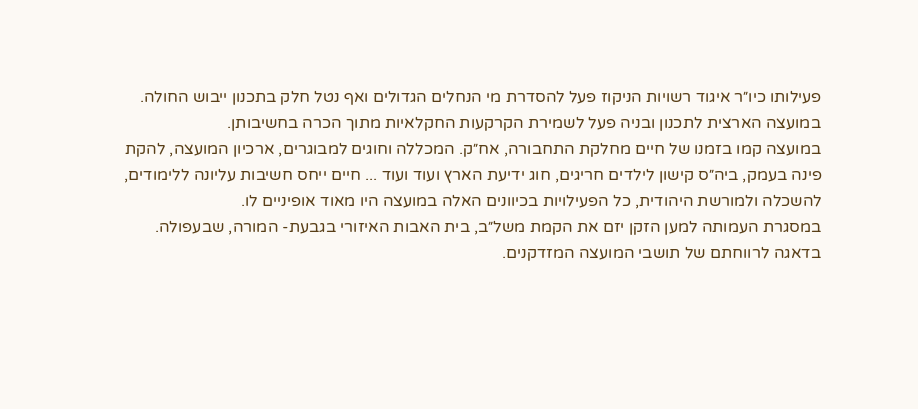פעילותו כיו״ר איגוד רשויות הניקוז פעל להסדרת מי הנחלים הגדולים ואף נטל חלק בתכנון ייבוש החולה.
במועצה הארצית לתכנון ובניה פעל לשמירת הקרקעות החקלאיות מתוך הכרה בחשיבותן.
במועצה קמו בזמנו של חיים מחלקת התחבורה, אח״ק. המכללה וחוגים למבוגרים, ארכיון המועצה, להקת פינה בעמק, ביה״ס קישון לילדים חריגים, חוג ידיעת הארץ ועוד ועוד ... חיים ייחס חשיבות עליונה ללימודים, להשכלה ולמורשת היהודית, כל הפעילויות בכיוונים האלה במועצה היו מאוד אופיניים לו.
במסגרת העמותה למען הזקן יזם את הקמת משל״ב, בית האבות האיזורי בגבעת- המורה, שבעפולה. בדאגה לרווחתם של תושבי המועצה המזדקנים.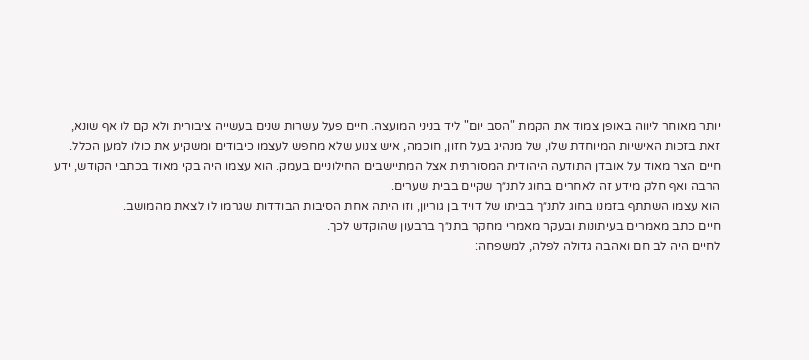יותר מאוחר ליווה באופן צמוד את הקמת "הסב יום" ליד בניני המועצה. חיים פעל עשרות שנים בעשייה ציבורית ולא קם לו אף שונא, זאת בזכות האישיות המיוחדת שלו, של מנהיג בעל חזון, חוכמה, איש צנוע שלא מחפש לעצמו כיבודים ומשקיע את כולו למען הכלל.
חיים הצר מאוד על אובדן התודעה היהודית המסורתית אצל המתיישבים החילוניים בעמק. הוא עצמו היה בקי מאוד בכתבי הקודש, ידע הרבה ואף חלק מידע זה לאחרים בחוג לתנ״ך שקיים בבית שערים.
הוא עצמו השתתף בזמנו בחוג לתנ״ך בביתו של דויד בן גוריון, וזו היתה אחת הסיבות הבודדות שגרמו לו לצאת מהמושב.
חיים כתב מאמרים בעיתונות ובעקר מאמרי מחקר בתנ״ך ברבעון שהוקדש לכך.
לחיים היה לב חם ואהבה גדולה לפלה, למשפחה: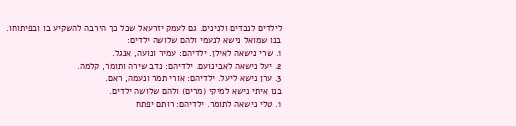לילדים לנכדים ולנינים. גם לעמק יזרעאל שכל כך הירבה להשקיע בו ובפיתוחו.
בנו שמואל נישא לנעמי ולהם שלושה ילדים:
1. שרי נישאה לאילן. ילדיהם: עמיר ונועה, אנגל.
2. יעל נישאה לאבינועם. ילדיהם: נדב שירה ותומר, קלמה.
3. ערן נישא ליעל. ילדיהם: אורי תמר ונעמה, ראם.
בנו איתי נישא למיקי (מרים) ולהם שלושה ילדים.
1. טלי נישאה לתומר. ילדיהם: רותם יפתח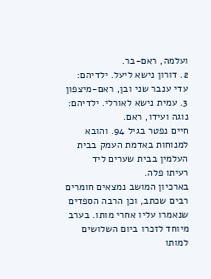ועלמה, ראם-בר.
2. דורון נישא ליעל. ילדיהם: עדי ענבר שני ובן, ראם-מיצפון
3. עמית נישא לאורלי. ילדיהם: נוגה ועידו, ראם.
חיים נפטר בגיל 94. והובא למנוחות באדמת העמק בבית העלמין בבית שערים ליד
רעיתו פלה.
בארכיון המושב נמצאים חומרים רבים שכתב, וכן הרבה הספדים שנאמרו עליו אחרי מותו. בערב מיוחד לזכרו ביום השלושים למותו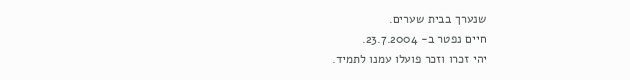שנערך בבית שערים.
חיים נפטר ב- 23.7.2004.
יהי זכרו וזכר פועלו עמנו לתמיד.